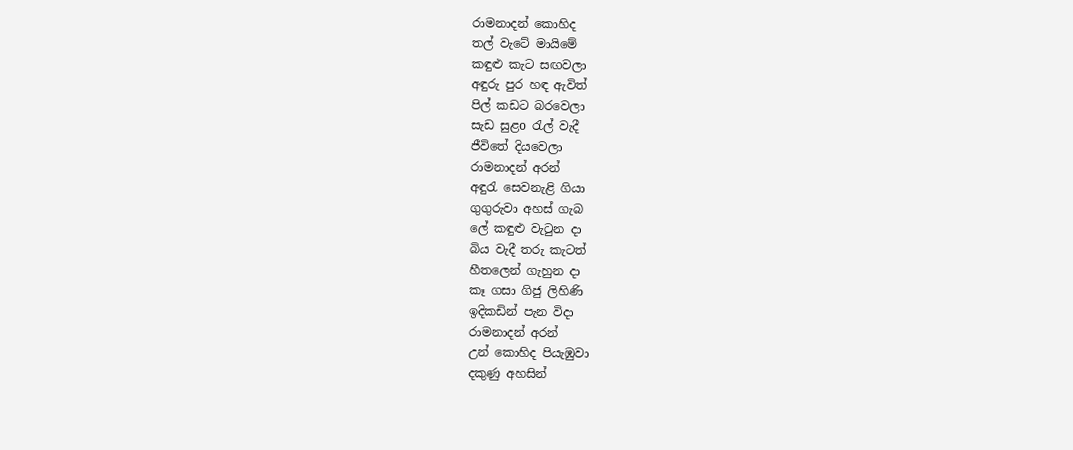රාමනාදන් කොහිද
තල් වැටේ මායිමේ
කඳුළු කැට සඟවලා
අඳුරු පුර හඳ ඇවිත්
පිල් කඩට බරවෙලා
සැඩ සුළo රැල් වැදී
ජීවිතේ දියවෙලා
රාමනාදන් අරන්
අඳුරැ සෙවනැළි ගියා
ගුගුරුවා අහස් ගැබ
ලේ කඳුළු වැටුන දා
බිය වැදී තරු කැටත්
හීතලෙන් ගැහුන දා
කෑ ගසා ගිජු ලිහිණි
ඉදිකඩින් පැන විදා
රාමනාදන් අරන්
උන් කොහිද පියැඹුවා
දකුණු අහසින්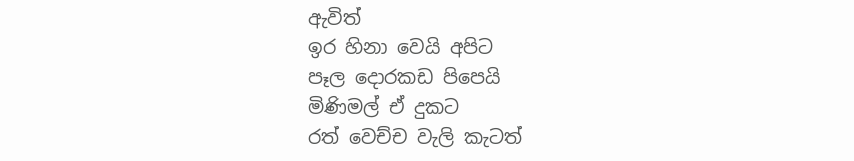ඇවිත්
ඉර හිනා වෙයි අපිට
පෑල දොරකඩ පිපෙයි
මිණිමල් ඒ දුකට
රත් වෙච්ච වැලි කැටත්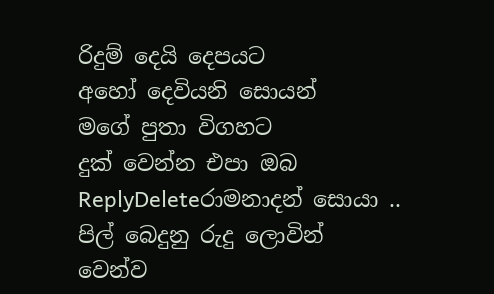රිදුම් දෙයි දෙපයට
අහෝ දෙවියනි සොයන්
මගේ පුතා විගහට
දුක් වෙන්න එපා ඔබ
ReplyDeleteරාමනාදන් සොයා ..
පිල් බෙදුනු රුදු ලොවින්
වෙන්ව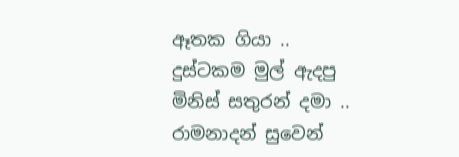ඈතක ගියා ..
දුස්ටකම මුල් ඇදපු
මිනිස් සතුරන් දමා ..
රාමනාදන් සුවෙන්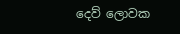දෙව් ලොවක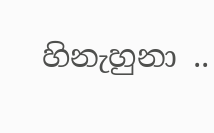හිනැහුනා ..